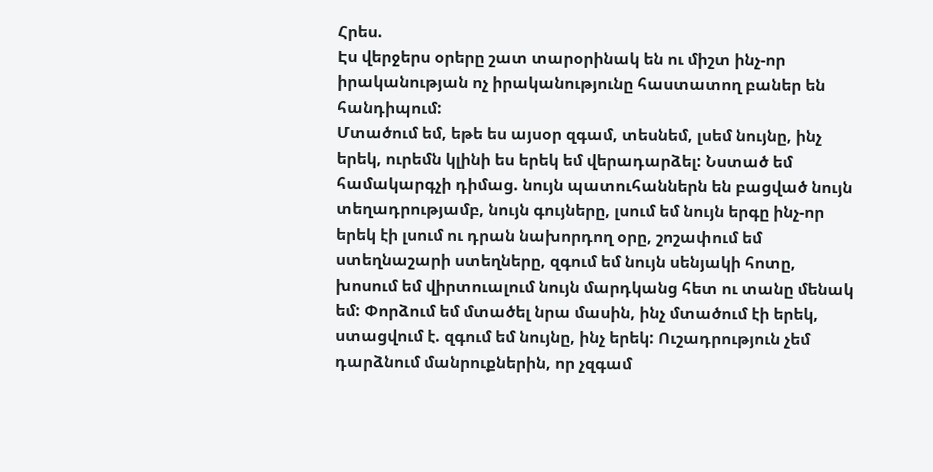Հրես.
Էս վերջերս օրերը շատ տարօրինակ են ու միշտ ինչ-որ իրականության ոչ իրականությունը հաստատող բաներ են հանդիպում:
Մտածում եմ, եթե ես այսօր զգամ, տեսնեմ, լսեմ նույնը, ինչ երեկ, ուրեմն կլինի ես երեկ եմ վերադարձել: Նստած եմ համակարգչի դիմաց. նույն պատուհաններն են բացված նույն տեղադրությամբ, նույն գույները, լսում եմ նույն երգը ինչ-որ երեկ էի լսում ու դրան նախորդող օրը, շոշափում եմ ստեղնաշարի ստեղները, զգում եմ նույն սենյակի հոտը, խոսում եմ վիրտուալում նույն մարդկանց հետ ու տանը մենակ եմ: Փորձում եմ մտածել նրա մասին, ինչ մտածում էի երեկ, ստացվում է. զգում եմ նույնը, ինչ երեկ: Ուշադրություն չեմ դարձնում մանրուքներին, որ չզգամ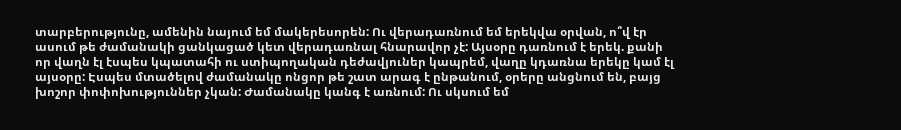տարբերությունը, ամենին նայում եմ մակերեսորեն: Ու վերադառնում եմ երեկվա օրվան, ո՞վ էր ասում թե ժամանակի ցանկացած կետ վերադառնալ հնարավոր չէ: Այսօրը դառնում է երեկ. քանի որ վաղն էլ էսպես կպատահի ու ստիպողական դեժավյուներ կապրեմ, վաղը կդառնա երեկը կամ էլ այսօրը: Էսպես մտածելով ժամանակը ոնցոր թե շատ արագ է ընթանում, օրերը անցնում են, բայց խոշոր փոփոխություններ չկան: Ժամանակը կանգ է առնում: Ու սկսում եմ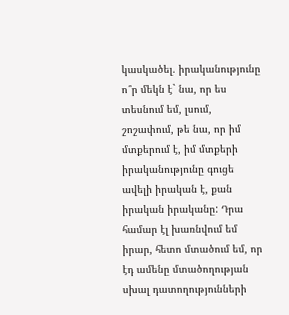կասկածել. իրականությունը ո՞ր մեկն է` նա, որ ես տեսնում եմ, լսում, շոշափում, թե նա, որ իմ մտքերում է, իմ մտքերի իրականությունը գուցե ավելի իրական է, քան իրական իրականը: Դրա համար էլ խառնվում եմ իրար, հետո մտածում եմ, որ էդ ամենը մտածողության սխալ դատողությունների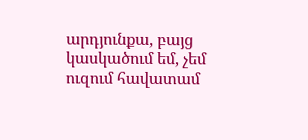արդյունքա, բայց կասկածում եմ, չեմ ուզում հավատամ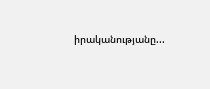իրականությանը...